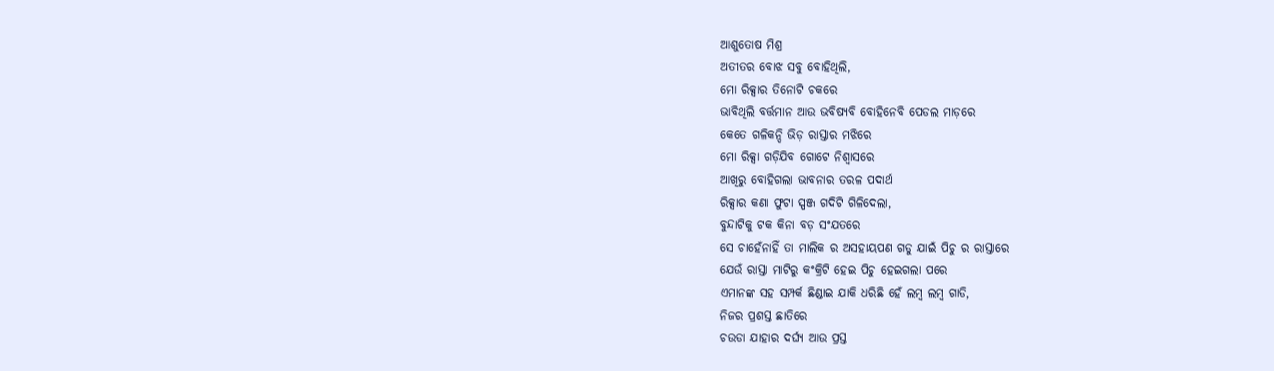ଆଶୁତୋଷ ମିଶ୍ର
ଅତୀତର ବୋଝ ସବୁ ବୋହିଥିଲି,
ମୋ ରିକ୍ସାର ତିନୋଟି ଚକରେ
ଭାବିଥିଲି ବର୍ତ୍ତମାନ ଆଉ ଭବିଷ୍ୟବି ବୋହିନେବି ପେଡଲ ମାଡ଼ରେ
କେତେ ଗଳିକନ୍ଦି ଭିଡ଼ ରାସ୍ତାର ମଝିରେ
ମୋ ରିକ୍ସା ଗଡ଼ିଯିବ ଗୋଟେ ନିଶ୍ୱାସରେ
ଆଖିରୁ ବୋହିଗଲା ଭାବନାର ତରଳ ପଦାର୍ଥ
ରିକ୍ସାର କଣା ଫୁଟା ସ୍ପଞ୍ଜ ଗଦିଟି ଗିଳିଦେଲା,
ବୁନ୍ଦାଟିକୁ ଟକ କିନା ବଡ଼ ସଂଯତରେ
ସେ ଚାହେଁନାହିଁ ତା ମାଲିକ ର ଅସହାୟପଣ ଗଡୁ ଯାଇଁ ପିଚୁ ର ରାସ୍ତାରେ
ଯେଉଁ ରାସ୍ତା ମାଟିରୁ କଂକ୍ରିଟି ହେଇ ପିଚୁ ହେଇଗଲା ପରେ
ଏମାନଙ୍କ ସହ ସମ୍ପର୍କ ଛିଣ୍ଡାଇ ଯାକି ଧରିଛି ହେଁ ଲମ୍ବ ଲମ୍ବ ଗାଡି,
ନିଜର ପ୍ରଶସ୍ତ ଛାତିରେ
ଚଉଡା ଯାହାର ଦର୍ଘ୍ୟ ଆଉ ପ୍ରସ୍ତ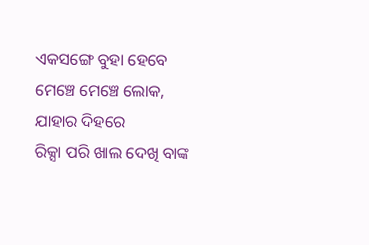ଏକସଙ୍ଗେ ବୁହା ହେବେ ମେଞ୍ଚେ ମେଞ୍ଚେ ଲୋକ,
ଯାହାର ଦିହରେ
ରିକ୍ସା ପରି ଖାଲ ଦେଖି ବାଙ୍କ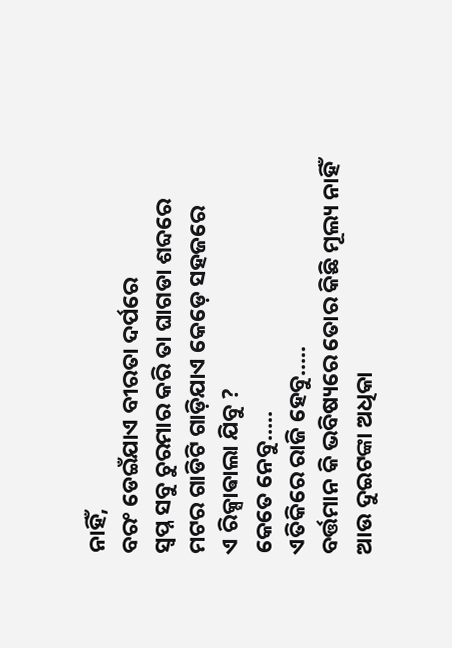ନାହିଁ,
ବରଂ ଡେଇଁଯାଏ ବୀରତା ଦର୍ପରେ
ସ୍ବପ୍ନ ସବୁ ଚୁରମାର କରି ତା ଘାଗଡା ଶବ୍ଦରେ
ମଟର ଗାଡିଟି ଗାଡ଼ିଯାଏ କେଡ଼େ ସହଜରେ
ଏ ରିକ୍ସାଵାଲା ଯିବୁ ?
କେତେ ନେବୁ…..
ଏତିକିରେ ରାଜି ହେବୁ…..
ବର୍ତ୍ତମାନ କି ଭବିଷ୍ୟରେ ତୋର କିଛି ମୂଲ୍ୟ ନାହିଁ
ଆଉ ଦୁଇଟଙ୍କା ଅଧିକା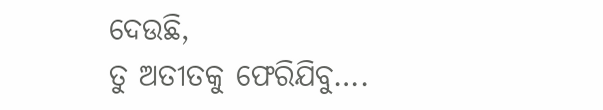ଦେଉଛି,
ତୁ ଅତୀତକୁ ଫେରିଯିବୁ….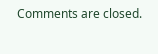Comments are closed.